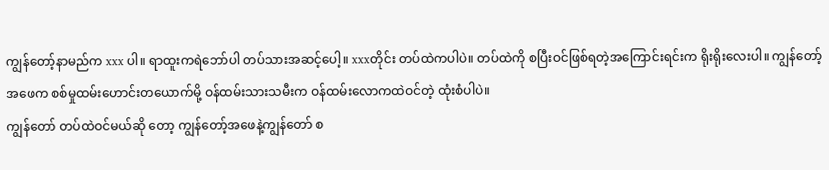ကျွန်တော့်နာမည်က xxx ပါ။ ရာထူးကရဲဘော်ပါ တပ်သားအဆင့်ပေါ့။ xxxတိုင်း တပ်ထဲကပါပဲ။ တပ်ထဲကို စပြီးဝင်ဖြစ်ရတဲ့အကြောင်းရင်းက ရိုးရိုးလေးပါ။ ကျွန်တော့်အဖေက စစ်မှုထမ်းဟောင်းတယောက်မို့ ဝန်ထမ်းသားသမီးက ဝန်ထမ်းလောကထဲဝင်တဲ့ ထုံးစံပါပဲ။
ကျွန်တော် တပ်ထဲဝင်မယ်ဆို တော့ ကျွန်တော့်အဖေနဲ့ကျွန်တော် စ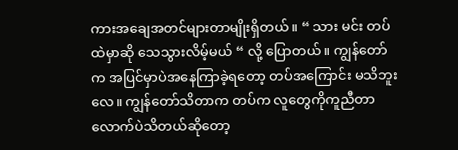ကားအချေအတင်များတာမျိုးရှိတယ်။ “ သား မင်း တပ်ထဲမှာဆို သေသွားလိမ့်မယ် “ လို့ ပြောတယ်။ ကျွန်တော်က အပြင်မှာပဲအနေကြာခဲ့ရတော့ တပ်အကြောင်း မသိဘူးလေ။ ကျွန်တော်သိတာက တပ်က လူတွေကိုကူညီတာလောက်ပဲသိတယ်ဆိုတော့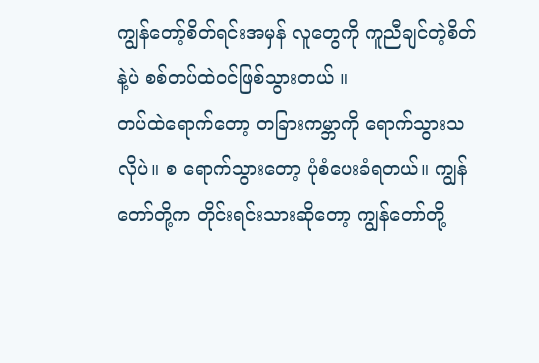ကျွန်တော့်စိတ်ရင်းအမှန် လူတွေကို ကူညီချင်တဲ့စိတ်နဲ့ပဲ စစ်တပ်ထဲဝင်ဖြစ်သွားတယ် ။
တပ်ထဲရောက်တော့ တခြားကမ္ဘာကို ရောက်သွားသလိုပဲ။ စ ရောက်သွားတော့ ပုံစံပေးခံရတယ်။ ကျွန်တော်တို့က တိုင်းရင်းသားဆိုတော့ ကျွန်တော်တို့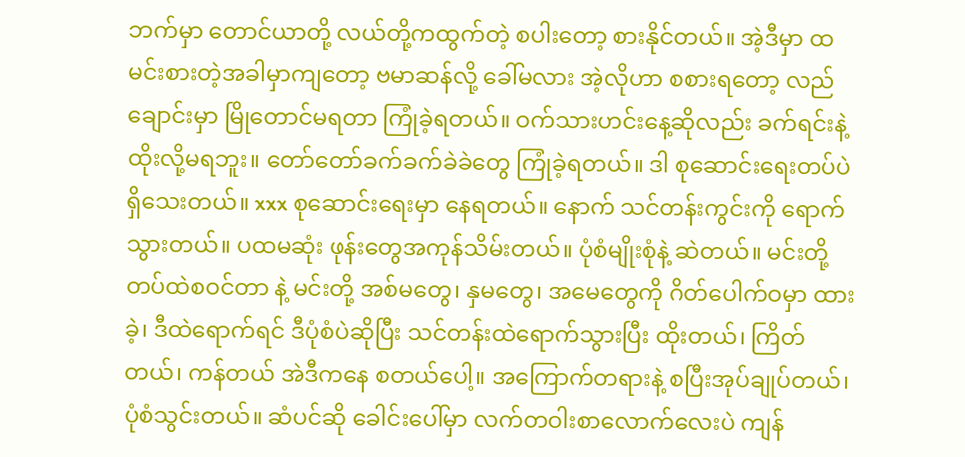ဘက်မှာ တောင်ယာတို့ လယ်တို့ကထွက်တဲ့ စပါးတော့ စားနိုင်တယ်။ အဲ့ဒီမှာ ထမင်းစားတဲ့အခါမှာကျတော့ ဗမာဆန်လို့ ခေါ်မလား အဲ့လိုဟာ စစားရတော့ လည်ချောင်းမှာ မြိုတောင်မရတာ ကြုံခဲ့ရတယ်။ ဝက်သားဟင်းနေ့ဆိုလည်း ခက်ရင်းနဲ့ ထိုးလို့မရဘူး။ တော်တော်ခက်ခက်ခဲခဲတွေ ကြုံခဲ့ရတယ်။ ဒါ စုဆောင်းရေးတပ်ပဲ ရှိသေးတယ်။ xxx စုဆောင်းရေးမှာ နေရတယ်။ နောက် သင်တန်းကွင်းကို ရောက်သွားတယ်။ ပထမဆုံး ဖုန်းတွေအကုန်သိမ်းတယ်။ ပုံစံမျိုးစုံနဲ့ ဆဲတယ်။ မင်းတို့ တပ်ထဲစဝင်တာ နဲ့ မင်းတို့ အစ်မတွေ၊ နှမတွေ၊ အမေတွေကို ဂိတ်ပေါက်ဝမှာ ထားခဲ့၊ ဒီထဲရောက်ရင် ဒီပုံစံပဲဆိုပြီး သင်တန်းထဲရောက်သွားပြီး ထိုးတယ်၊ ကြိတ်တယ်၊ ကန်တယ် အဲဒီကနေ စတယ်ပေါ့။ အကြောက်တရားနဲ့ စပြီးအုပ်ချုပ်တယ်၊ ပုံစံသွင်းတယ်။ ဆံပင်ဆို ခေါင်းပေါ်မှာ လက်တဝါးစာလောက်လေးပဲ ကျန်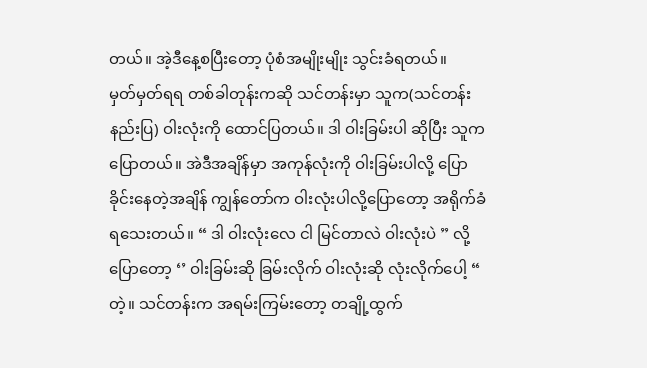တယ်။ အဲ့ဒီနေ့စပြီးတော့ ပုံစံအမျိုးမျိုး သွင်းခံရတယ်။
မှတ်မှတ်ရရ တစ်ခါတုန်းကဆို သင်တန်းမှာ သူက(သင်တန်းနည်းပြ) ဝါးလုံးကို ထောင်ပြတယ်။ ဒါ ဝါးခြမ်းပါ ဆိုပြီး သူကပြောတယ်။ အဲဒီအချိန်မှာ အကုန်လုံးကို ဝါးခြမ်းပါလို့ ပြောခိုင်းနေတဲ့အချိန် ကျွန်တော်က ဝါးလုံးပါလို့ပြောတော့ အရိုက်ခံရသေးတယ်။ “ ဒါ ဝါးလုံးလေ ငါ မြင်တာလဲ ဝါးလုံးပဲ ” လို့ ပြောတော့ ‘’ ဝါးခြမ်းဆို ခြမ်းလိုက် ဝါးလုံးဆို လုံးလိုက်ပေါ့ “ တဲ့။ သင်တန်းက အရမ်းကြမ်းတော့ တချို့ထွက်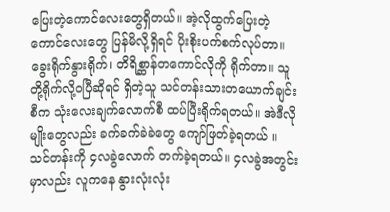ပြေးတဲ့ကောင်လေးတွေရှိတယ်။ အဲ့လိုထွက်ပြေးတဲ့ ကောင်လေးတွေ ပြန်မိလို့ရှိရင် ပိုးစိုးပက်စက်လုပ်တာ။ ခွေးရိုက်နွားရိုက်၊ တိရိစ္ဆာန်တကောင်လိုကို ရိုက်တာ။ သူတို့ရိုက်လို့ဝပြီဆိုရင် ရှိတဲ့သူ သင်တန်းသားတယောက်ချင်းစီက သုံးလေးချက်လောက်စီ ထပ်ပြီးရိုက်ရတယ်။ အဲဒီလိုမျိုးတွေလည်း ခက်ခက်ခဲခဲတွေ ကျော်ဖြတ်ခဲ့ရတယ် ။
သင်တန်းကို ၄လခွဲလောက် တက်ခဲ့ရတယ်။ ၄လခွဲအတွင်းမှာလည်း လူကနေ နွားလုံးလုံး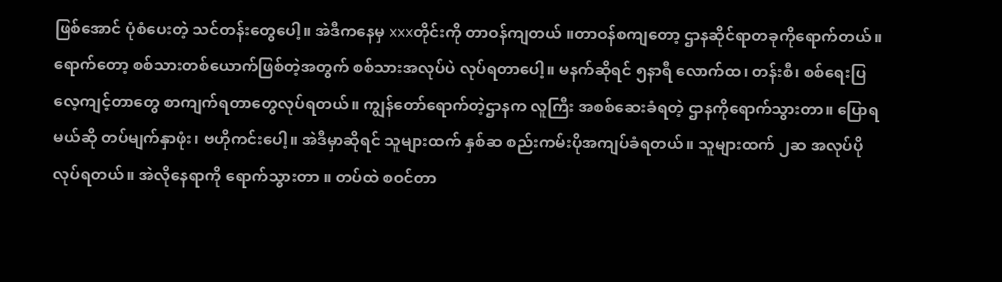ဖြစ်အောင် ပုံစံပေးတဲ့ သင်တန်းတွေပေါ့။ အဲဒီကနေမှ xxxတိုင်းကို တာဝန်ကျတယ် ။တာဝန်စကျတော့ ဌာနဆိုင်ရာတခုကိုရောက်တယ်။ ရောက်တော့ စစ်သားတစ်ယောက်ဖြစ်တဲ့အတွက် စစ်သားအလုပ်ပဲ လုပ်ရတာပေါ့။ မနက်ဆိုရင် ၅နာရီ လောက်ထ၊ တန်းစီ၊ စစ်ရေးပြလေ့ကျင့်တာတွေ စာကျက်ရတာတွေလုပ်ရတယ်။ ကျွန်တော်ရောက်တဲ့ဌာနက လူကြီး အစစ်ဆေးခံရတဲ့ ဌာနကိုရောက်သွားတာ။ ပြောရမယ်ဆို တပ်မျက်နှာဖုံး၊ ဗဟိုကင်းပေါ့။ အဲဒီမှာဆိုရင် သူများထက် နှစ်ဆ စည်းကမ်းပိုအကျပ်ခံရတယ်။ သူများထက် ၂ဆ အလုပ်ပိုလုပ်ရတယ်။ အဲလိုနေရာကို ရောက်သွားတာ ။ တပ်ထဲ စဝင်တာ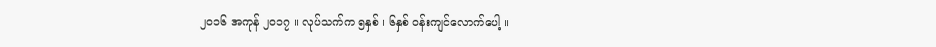၂၀၁၆ အကုန် ၂၀၁၇ ။ လုပ်သက်က ၅နှစ် ၊ ၆နှစ် ဝန်းကျင်လောက်ပေါ့ ။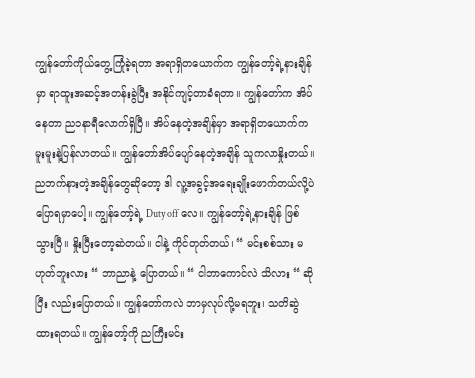ကျွန်တော်ကိုယ်တွေ့ကြုံခဲ့ရတာ အရာရှိတယောက်က ကျွန်တော့်ရဲ့နားချိန်မှာ ရာထူးအဆင့်အတန်းခွဲပြီး အနိုင်ကျင့်တာခံရတာ။ ကျွန်တော်က အိပ်နေတာ ည၁နာရီလောက်ရှိပြီ။ အိပ်နေတဲ့အချိန်မှာ အရာရှိတယောက်က မူးမူးနဲ့ပြန်လာတယ်။ ကျွန်တော်အိပ်ပျော်နေတဲ့အချိန် သူကလာနှိုးတယ်။ ညဘက်နားတဲ့အချိန်တွေဆိုတော့ ဒါ လူ့အခွင့်အရေးချိုးဖောက်တယ်လို့ပဲ ပြောရမှာပေါ့။ ကျွန်တော့်ရဲ့ Duty off လေ။ ကျွန်တော့်ရဲ့နားချိန် ဖြစ်သွားပြီ။ နှိုးပြီးတော့ဆဲတယ်။ ငါနဲ့ ကိုင်တုတ်တယ်၊ “ မင်းစစ်သား မဟုတ်ဘူးလား “ ဘာညာနဲ့ ပြောတယ်။ “ ငါဘာကောင်လဲ သိလား “ ဆိုပြီး လည်းပြောတယ်။ ကျွန်တော်ကလဲ ဘာမှလုပ်လို့မရဘူး၊ သတိဆွဲထားရတယ်။ ကျွန်တော့်ကို ညကြီးမင်း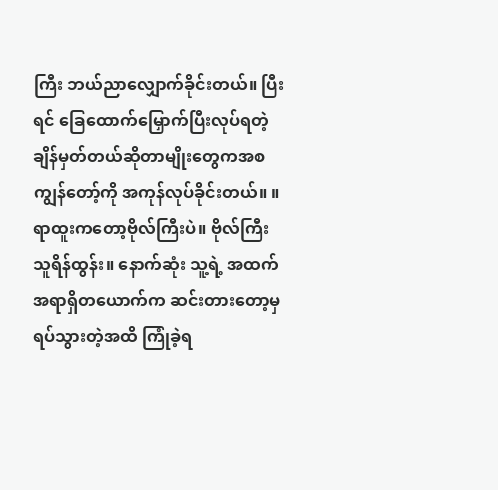ကြီး ဘယ်ညာလျှောက်ခိုင်းတယ်။ ပြီးရင် ခြေထောက်မြှောက်ပြီးလုပ်ရတဲ့ ချိန်မှတ်တယ်ဆိုတာမျိုးတွေကအစ ကျွန်တော့်ကို အကုန်လုပ်ခိုင်းတယ်။ ။ ရာထူးကတော့ဗိုလ်ကြီးပဲ။ ဗိုလ်ကြီးသူရိန်ထွန်း။ နောက်ဆုံး သူ့ရဲ့ အထက်အရာရှိတယောက်က ဆင်းတားတော့မှ ရပ်သွားတဲ့အထိ ကြုံခဲ့ရ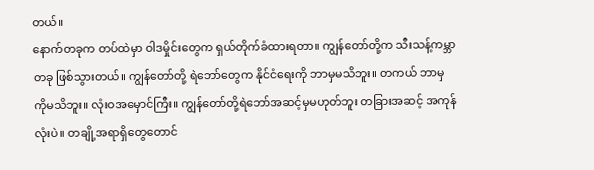တယ်။
နောက်တခုက တပ်ထဲမှာ ဝါဒမှိုင်းတွေက ရှယ်တိုက်ခံထားရတာ။ ကျွန်တော်တို့က သီးသန့်ကမ္ဘာတခု ဖြစ်သွားတယ်။ ကျွန်တော်တို့ ရဲဘော်တွေက နိုင်ငံရေးကို ဘာမှမသိဘူး။ တကယ် ဘာမှကိုမသိဘူး။ လုံးဝအမှောင်ကြီး။ ကျွန်တော်တို့ရဲဘော်အဆင့်မှမဟုတ်ဘူး တခြားအဆင့် အကုန်လုံးပဲ။ တချို့အရာရှိတွေတောင်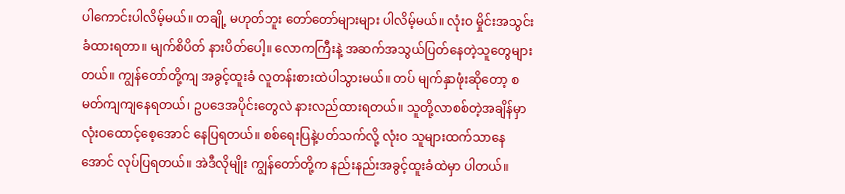ပါကောင်းပါလိမ့်မယ်။ တချို့ မဟုတ်ဘူး တော်တော်များများ ပါလိမ့်မယ်။ လုံးဝ မှိုင်းအသွင်းခံထားရတာ။ မျက်စိပိတ် နားပိတ်ပေါ့။ လောကကြီးနဲ့ အဆက်အသွယ်ပြတ်နေတဲ့သူတွေများတယ်။ ကျွန်တော်တို့ကျ အခွင့်ထူးခံ လူတန်းစားထဲပါသွားမယ်။ တပ် မျက်နှာဖုံးဆိုတော့ စမတ်ကျကျနေရတယ်၊ ဥပဒေအပိုင်းတွေလဲ နားလည်ထားရတယ်။ သူတို့လာစစ်တဲ့အချိန်မှာ လုံးဝထောင့်စေ့အောင် နေပြရတယ်။ စစ်ရေးပြနဲ့ပတ်သက်လို့ လုံးဝ သူများထက်သာနေအောင် လုပ်ပြရတယ်။ အဲဒီလိုမျိုး ကျွန်တော်တို့က နည်းနည်းအခွင့်ထူးခံထဲမှာ ပါတယ်။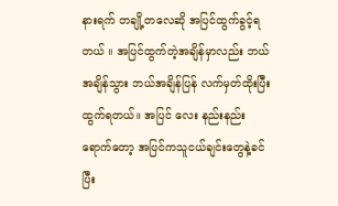နားရက် တချို့တလေဆို အပြင်ထွက်ခွင့်ရတယ် ။ အပြင်ထွက်တဲ့အချိန်မှာလည်း ဘယ်အချိန်သွား ဘယ်အချိန်ပြန် လက်မှတ်ထိုးပြီး ထွက်ရတယ်။ အပြင် လေး နည်းနည်းရောက်တော့ အပြင်ကသူငယ်ချင်းတွေနဲ့ခင်ပြီး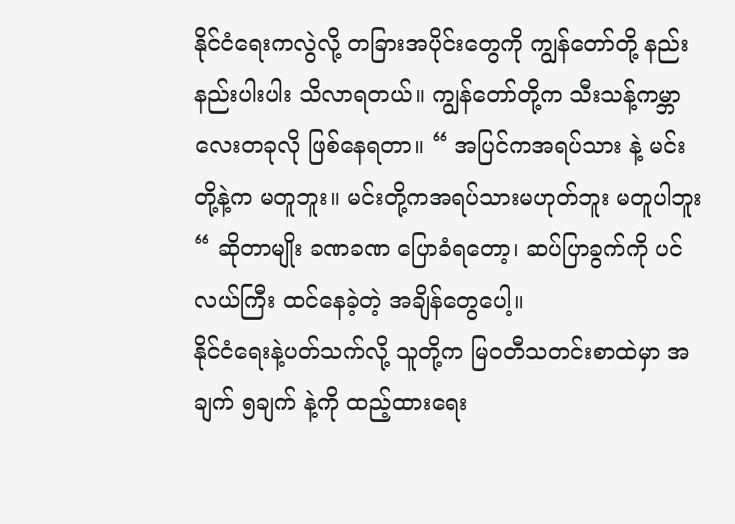နိုင်ငံရေးကလွဲလို့ တခြားအပိုင်းတွေကို ကျွန်တော်တို့ နည်းနည်းပါးပါး သိလာရတယ်။ ကျွန်တော်တို့က သီးသန့်ကမ္ဘာလေးတခုလို ဖြစ်နေရတာ။ “ အပြင်ကအရပ်သား နဲ့ မင်းတို့နဲ့က မတူဘူး။ မင်းတို့ကအရပ်သားမဟုတ်ဘူး မတူပါဘူး “ ဆိုတာမျိုး ခဏခဏ ပြောခံရတော့၊ ဆပ်ပြာခွက်ကို ပင်လယ်ကြီး ထင်နေခဲ့တဲ့ အချိန်တွေပေါ့။
နိုင်ငံရေးနဲ့ပတ်သက်လို့ သူတို့က မြဝတီသတင်းစာထဲမှာ အချက် ၅ချက် နဲ့ကို ထည့်ထားရေး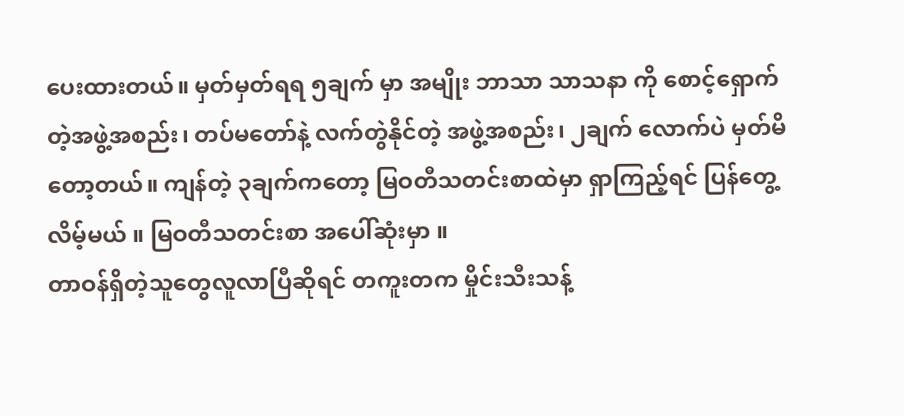ပေးထားတယ်။ မှတ်မှတ်ရရ ၅ချက် မှာ အမျိုး ဘာသာ သာသနာ ကို စောင့်ရှောက်တဲ့အဖွဲ့အစည်း၊ တပ်မတော်နဲ့ လက်တွဲနိုင်တဲ့ အဖွဲ့အစည်း၊ ၂ချက် လောက်ပဲ မှတ်မိတော့တယ်။ ကျန်တဲ့ ၃ချက်ကတော့ မြဝတီသတင်းစာထဲမှာ ရှာကြည့်ရင် ပြန်တွေ့လိမ့်မယ် ။ မြဝတီသတင်းစာ အပေါ်ဆုံးမှာ ။
တာဝန်ရှိတဲ့သူတွေလူလာပြီဆိုရင် တကူးတက မှိုင်းသီးသန့်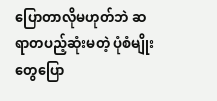ပြောတာလိုမဟုတ်ဘဲ ဆရာတပည့်ဆုံးမတဲ့ ပုံစံမျိုးတွေပြော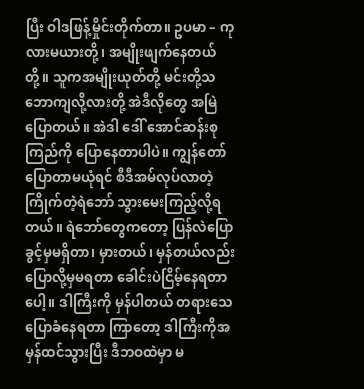ပြီး ဝါဒဖြန့်မှိုင်းတိုက်တာ။ ဥပမာ – ကုလားမယားတို့၊ အမျိုးဖျက်နေတယ်တို့။ သူကအမျိုးယုတ်တို့ မင်းတို့သဘောကျလို့လားတို့ အဲဒီလိုတွေ အမြဲပြောတယ်။ အဲဒါ ဒေါ် အောင်ဆန်းစုကြည်ကို ပြောနေတာပါပဲ။ ကျွန်တော်ပြောတာမယုံရင် စီဒီအမ်လုပ်လာတဲ့ ကြိုက်တဲ့ရဲဘော် သွားမေးကြည့်လို့ရတယ်။ ရဲဘော်တွေကတော့ ပြန်လဲပြောခွင့်မှမရှိတာ၊ မှားတယ်၊ မှန်တယ်လည်း ပြောလို့မှမရတာ ခေါင်းပဲငြိမ့်နေရတာပေါ့။ ဒါကြီးကို မှန်ပါတယ် တရားသေပြောခံနေရတာ ကြာတော့ ဒါကြီးကိုအမှန်ထင်သွားပြီး ဒီဘဝထဲမှာ မ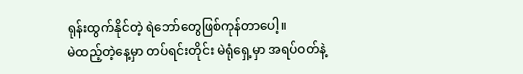ရုန်းထွက်နိုင်တဲ့ ရဲဘော်တွေဖြစ်ကုန်တာပေါ့။
မဲထည့်တဲ့နေ့မှာ တပ်ရင်းတိုင်း မဲရုံရှေ့မှာ အရပ်ဝတ်နဲ့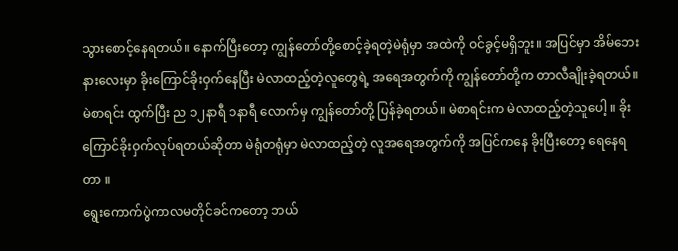သွားစောင့်နေရတယ်။ နောက်ပြီးတော့ ကျွန်တော်တို့စောင့်ခဲ့ရတဲ့မဲရုံမှာ အထဲကို ဝင်ခွင့်မရှိဘူး။ အပြင်မှာ အိမ်ဘေးနားလေးမှာ ခိုးကြောင်ခိုးဝှက်နေပြီး မဲလာထည့်တဲ့လူတွေရဲ့ အရေအတွက်ကို ကျွန်တော်တို့က တာလီချိုးခဲ့ရတယ်။ မဲစာရင်း ထွက်ပြီး ည ၁၂နာရီ ၁နာရီ လောက်မှ ကျွန်တော်တို့ ပြန်ခဲ့ရတယ်။ မဲစာရင်းက မဲလာထည့်တဲ့သူပေါ့ ။ ခိုးကြောင်ခိုးဝှက်လုပ်ရတယ်ဆိုတာ မဲရုံတရုံမှာ မဲလာထည့်တဲ့ လူအရေအတွက်ကို အပြင်ကနေ ခိုးပြီးတော့ ရေနေရတာ ။
ရွေးကောက်ပွဲကာလမတိုင်ခင်ကတော့ ဘယ်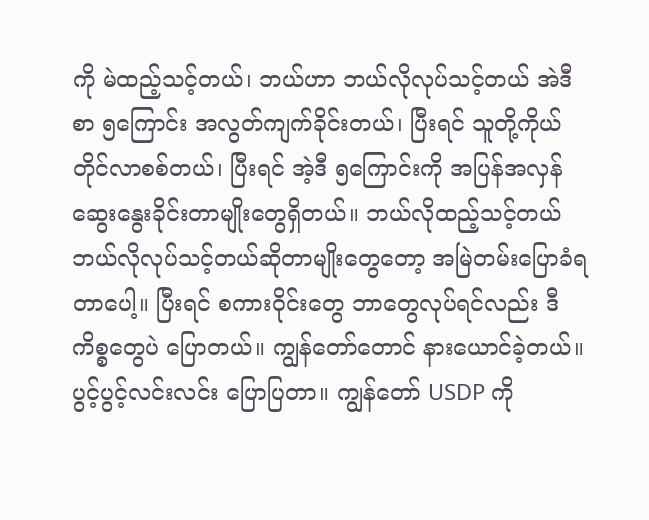ကို မဲထည့်သင့်တယ်၊ ဘယ်ဟာ ဘယ်လိုလုပ်သင့်တယ် အဲဒီ စာ ၅ကြောင်း အလွတ်ကျက်ခိုင်းတယ်၊ ပြီးရင် သူတို့ကိုယ်တိုင်လာစစ်တယ်၊ ပြီးရင် အဲ့ဒီ ၅ကြောင်းကို အပြန်အလှန် ဆွေးနွေးခိုင်းတာမျိုးတွေရှိတယ်။ ဘယ်လိုထည့်သင့်တယ် ဘယ်လိုလုပ်သင့်တယ်ဆိုတာမျိုးတွေတော့ အမြဲတမ်းပြောခံရတာပေါ့။ ပြီးရင် စကားဝိုင်းတွေ ဘာတွေလုပ်ရင်လည်း ဒီကိစ္စတွေပဲ ပြောတယ်။ ကျွန်တော်တောင် နားယောင်ခဲ့တယ်။ ပွင့်ပွင့်လင်းလင်း ပြောပြတာ။ ကျွန်တော် USDP ကို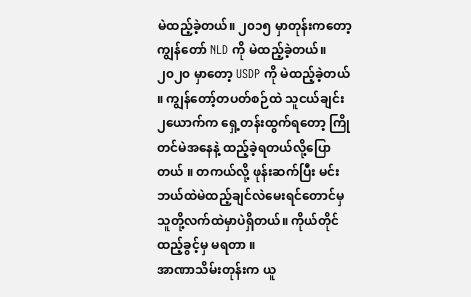မဲထည့်ခဲ့တယ်။ ၂၀၁၅ မှာတုန်းကတော့ ကျွန်တော် NLD ကို မဲထည့်ခဲ့တယ်။ ၂၀၂၀ မှာတော့ USDP ကို မဲထည့်ခဲ့တယ် ။ ကျွန်တော့်တပတ်စဉ်ထဲ သူငယ်ချင်း ၂ယောက်က ရှေ့တန်းထွက်ရတော့ ကြိုတင်မဲအနေနဲ့ ထည့်ခဲ့ရတယ်လို့ပြောတယ် ။ တကယ်လို့ ဖုန်းဆက်ပြီး မင်းဘယ်ထဲမဲထည့်ချင်လဲမေးရင်တောင်မှ သူတို့လက်ထဲမှာပဲရှိတယ်။ ကိုယ်တိုင် ထည့်ခွင့်မှ မရတာ ။
အာဏာသိမ်းတုန်းက ယူ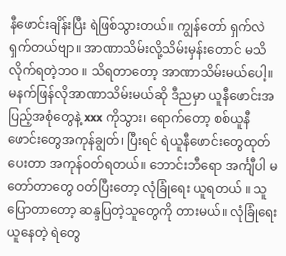နီဖောင်းချိန်းပြီး ရဲဖြစ်သွားတယ်။ ကျွန်တော် ရှက်လဲရှက်တယ်ဗျာ။ အာဏာသိမ်းလို့သိမ်းမှန်းတောင် မသိလိုက်ရတဲ့ဘဝ ။ သိရတာတော့ အာဏာသိမ်းမယ်ပေါ့။ မနက်ဖြန်လိုအာဏာသိမ်းမယ်ဆို ဒီညမှာ ယူနီဖောင်းအပြည့်အစုံတွေနဲ့ xxx ကိုသွား၊ ရောက်တော့ စစ်ယူနီဖောင်းတွေအကုန်ချွတ်၊ ပြီးရင် ရဲယူနီဖောင်းတွေထုတ်ပေးတာ အကုန်ဝတ်ရတယ်။ ဘောင်းဘီရော အင်္ကျီပါ မတော်တာတွေ ဝတ်ပြီးတော့ လုံခြုံရေး ယူရတယ် ။ သူပြောတာတော့ ဆန္ဒပြတဲ့သူတွေကို တားမယ်။ လုံခြုံရေးယူနေတဲ့ ရဲတွေ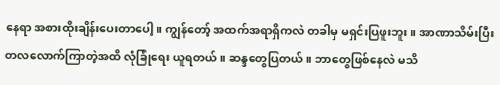နေရာ အစားထိုးချိန်းပေးတာပေါ့။ ကျွန်တော့် အထက်အရာရှိကလဲ တခါမှ မရှင်းပြဖူးဘူး။ အာဏာသိမ်းပြီး တလလောက်ကြာတဲ့အထိ လုံခြုံရေး ယူရတယ်။ ဆန္ဒတွေပြတယ်။ ဘာတွေဖြစ်နေလဲ မသိ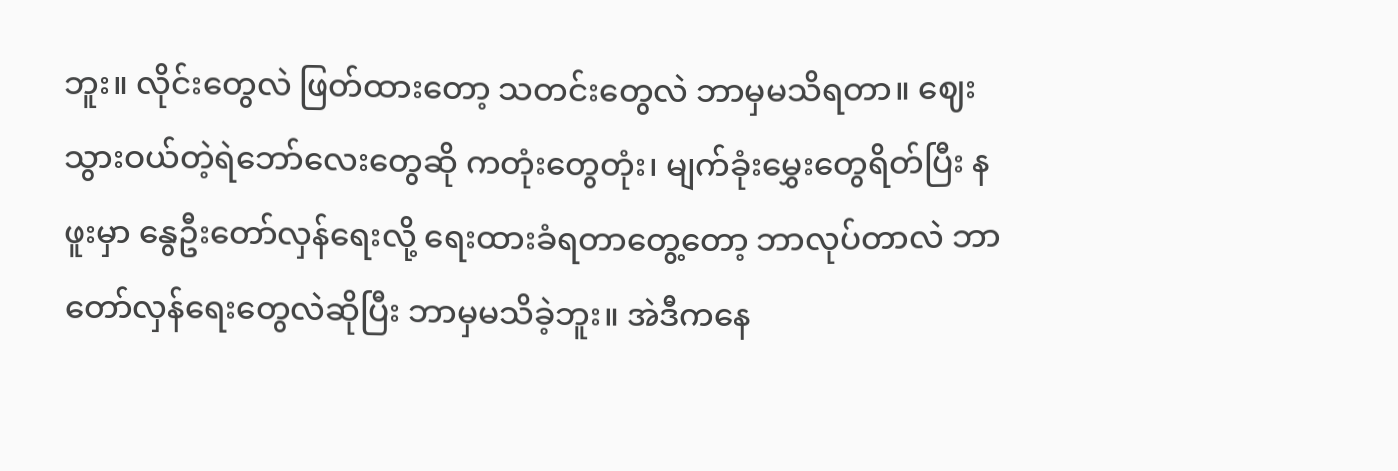ဘူး။ လိုင်းတွေလဲ ဖြတ်ထားတော့ သတင်းတွေလဲ ဘာမှမသိရတာ။ ဈေးသွားဝယ်တဲ့ရဲဘော်လေးတွေဆို ကတုံးတွေတုံး၊ မျက်ခုံးမွှေးတွေရိတ်ပြီး နဖူးမှာ နွေဦးတော်လှန်ရေးလို့ ရေးထားခံရတာတွေ့တော့ ဘာလုပ်တာလဲ ဘာတော်လှန်ရေးတွေလဲဆိုပြီး ဘာမှမသိခဲ့ဘူး။ အဲဒီကနေ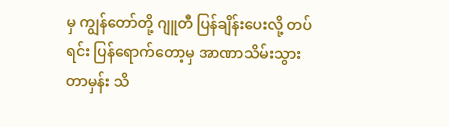မှ ကျွန်တော်တို့ ဂျူတီ ပြန်ချိန်းပေးလို့ တပ်ရင်း ပြန်ရောက်တော့မှ အာဏာသိမ်းသွားတာမှန်း သိ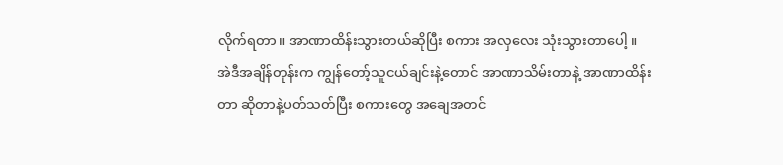လိုက်ရတာ။ အာဏာထိန်းသွားတယ်ဆိုပြီး စကား အလှလေး သုံးသွားတာပေါ့ ။
အဲဒီအချိန်တုန်းက ကျွန်တော့်သူငယ်ချင်းနဲ့တောင် အာဏာသိမ်းတာနဲ့ အာဏာထိန်းတာ ဆိုတာနဲ့ပတ်သတ်ပြီး စကားတွေ အချေအတင်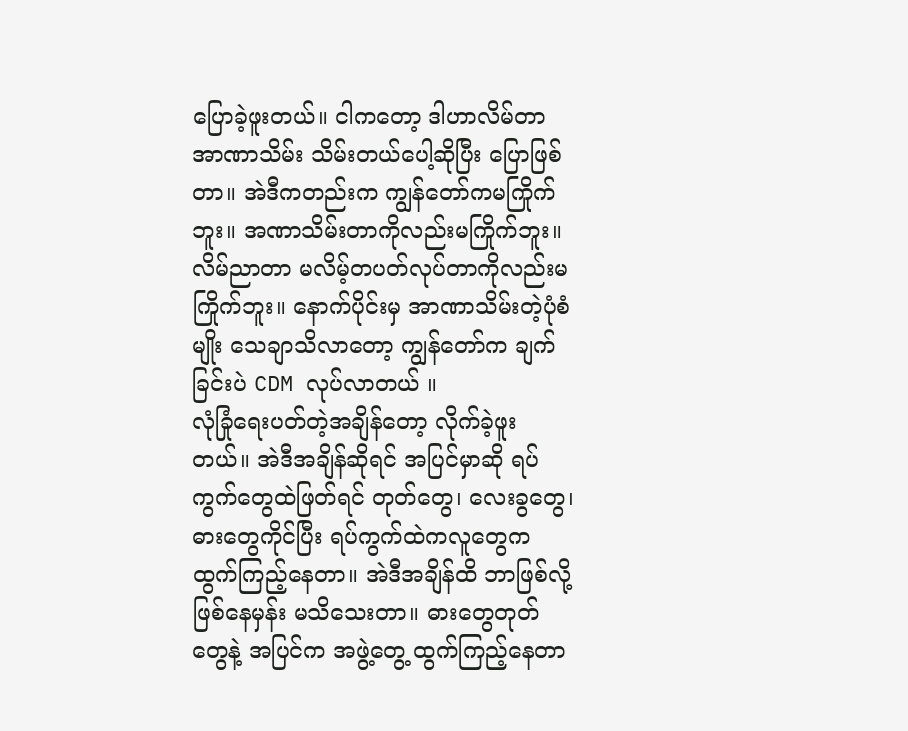ပြောခဲ့ဖူးတယ်။ ငါကတော့ ဒါဟာလိမ်တာ အာဏာသိမ်း သိမ်းတယ်ပေါ့ဆိုပြီး ပြောဖြစ်တာ။ အဲဒီကတည်းက ကျွန်တော်ကမကြိုက်ဘူး။ အဏာသိမ်းတာကိုလည်းမကြိုက်ဘူး။ လိမ်ညာတာ မလိမ့်တပတ်လုပ်တာကိုလည်းမကြိုက်ဘူး။ နောက်ပိုင်းမှ အာဏာသိမ်းတဲ့ပုံစံမျိုး သေချာသိလာတော့ ကျွန်တော်က ချက်ခြင်းပဲ CDM လုပ်လာတယ် ။
လုံခြုံရေးပတ်တဲ့အချိန်တော့ လိုက်ခဲ့ဖူးတယ်။ အဲဒီအချိန်ဆိုရင် အပြင်မှာဆို ရပ်ကွက်တွေထဲဖြတ်ရင် တုတ်တွေ၊ လေးခွတွေ၊ ဓားတွေကိုင်ပြီး ရပ်ကွက်ထဲကလူတွေက ထွက်ကြည့်နေတာ။ အဲဒီအချိန်ထိ ဘာဖြစ်လို့ဖြစ်နေမှန်း မသိသေးတာ။ ဓားတွေတုတ်တွေနဲ့ အပြင်က အဖွဲ့တွေ့ ထွက်ကြည့်နေတာ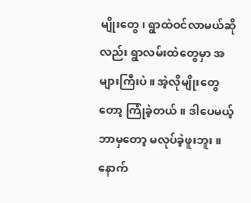မျိုးတွေ၊ ရွာထဲဝင်လာမယ်ဆိုလည်း ရွာလမ်းထဲတွေမှာ အများကြီးပဲ။ အဲ့လိုမျိုးတွေတော့ ကြုံခဲ့တယ်။ ဒါပေမယ့် ဘာမှတော့ မလုပ်ခဲ့ဖူးဘူး ။
နောက်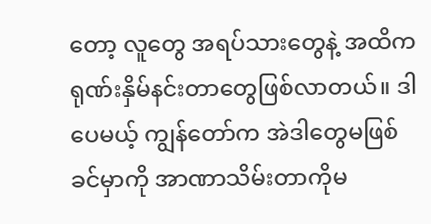တော့ လူတွေ အရပ်သားတွေနဲ့ အထိကရုဏ်းနှိမ်နင်းတာတွေဖြစ်လာတယ်။ ဒါပေမယ့် ကျွန်တော်က အဲဒါတွေမဖြစ်ခင်မှာကို အာဏာသိမ်းတာကိုမ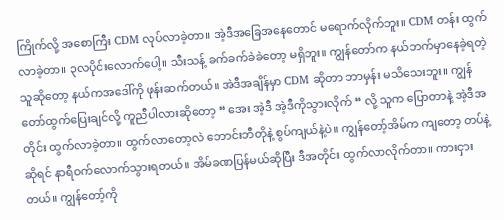ကြိုက်လို့ အစောကြီး CDM လုပ်လာခဲ့တာ။ အဲ့ဒီအခြေအနေတောင် မရောက်လိုက်ဘူး။ CDM တန်း ထွက်လာခဲ့တာ။ ၃လပိုင်းလောက်ပေါ့။ သီးသန့် ခက်ခက်ခဲခဲတော့ မရှိဘူး။ ကျွန်တော်က နယ်ဘက်မှာနေခဲ့ရတဲ့သူဆိုတော့ နယ်ကအဒေါ်ကို ဖုန်းဆက်တယ်။ အဲဒီအချိန်မှာ CDM ဆိုတာ ဘာမှန်း မသိသေးဘူး။ ကျွန်တော်ထွက်ပြေးချင်လို့ ကူညီပါလားဆိုတော့ “ အေး အဲ့ဒီ အဲ့ဒီကိုသွားလိုက် “ လို့ သူက ပြောတာနဲ့ အဲ့ဒီအတိုင်း ထွက်လာခဲ့တာ။ ထွက်လာတော့လဲ ဘောင်းဘီတိုနဲ့ စွပ်ကျယ်နဲ့ပဲ။ ကျွန်တော့်အိမ်က ကျတော့ တပ်နဲ့ဆိုရင် နာရီဝက်လောက်သွားရတယ်။ အိမ်ခဏပြန်မယ်ဆိုပြီး ဒီအတိုင်း ထွက်လာလိုက်တာ။ ကားငှားတယ်။ ကျွန်တော့်ကို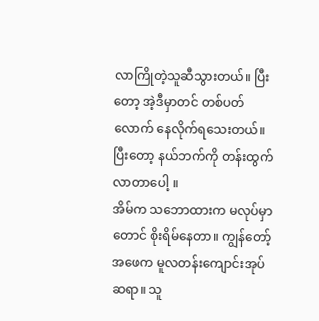လာကြိုတဲ့သူဆီသွားတယ်။ ပြီးတော့ အဲ့ဒီမှာတင် တစ်ပတ်လောက် နေလိုက်ရသေးတယ်။ ပြီးတော့ နယ်ဘက်ကို တန်းထွက်လာတာပေါ့ ။
အိမ်က သဘောထားက မလုပ်မှာတောင် စိုးရိမ်နေတာ။ ကျွန်တော့်အဖေက မူလတန်းကျောင်းအုပ်ဆရာ။ သူ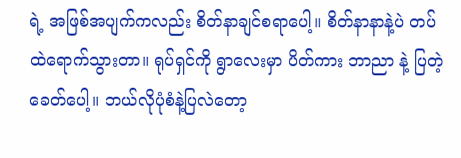ရဲ့ အဖြစ်အပျက်ကလည်း စိတ်နာချင်စရာပေါ့။ စိတ်နာနာနဲ့ပဲ တပ်ထဲရောက်သွားတာ။ ရုပ်ရှင်ကို ရွာလေးမှာ ပိတ်ကား ဘာညာ နဲ့ ပြတဲ့ခေတ်ပေါ့။ ဘယ်လိုပုံစံနဲ့ပြလဲတော့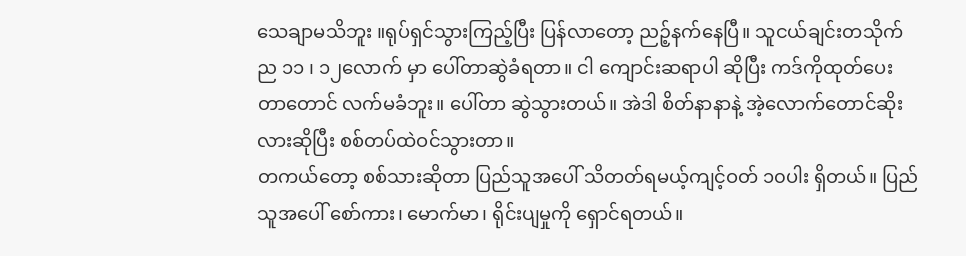သေချာမသိဘူး ။ရုပ်ရှင်သွားကြည့်ပြီး ပြန်လာတော့ ညဉ့်နက်နေပြီ။ သူငယ်ချင်းတသိုက် ည ၁၁ ၊ ၁၂လောက် မှာ ပေါ်တာဆွဲခံရတာ။ ငါ ကျောင်းဆရာပါ ဆိုပြီး ကဒ်ကိုထုတ်ပေးတာတောင် လက်မခံဘူး။ ပေါ်တာ ဆွဲသွားတယ်။ အဲဒါ စိတ်နာနာနဲ့ အဲ့လောက်တောင်ဆိုးလားဆိုပြီး စစ်တပ်ထဲဝင်သွားတာ။
တကယ်တော့ စစ်သားဆိုတာ ပြည်သူအပေါ် သိတတ်ရမယ့်ကျင့်ဝတ် ၁၀ပါး ရှိတယ်။ ပြည်သူအပေါ် စော်ကား၊ မောက်မာ၊ ရိုင်းပျမှုကို ရှောင်ရတယ်။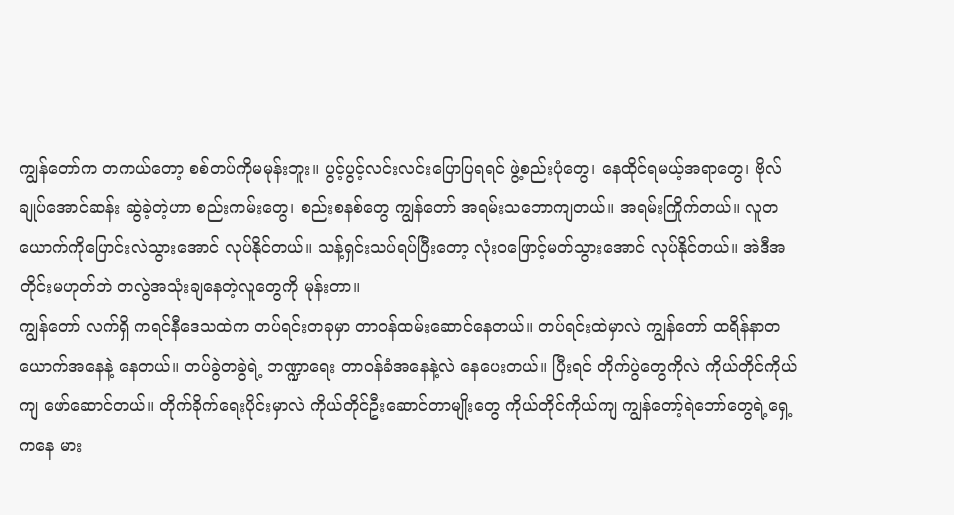ကျွန်တော်က တကယ်တော့ စစ်တပ်ကိုမမုန်းဘူး။ ပွင့်ပွင့်လင်းလင်းပြောပြရရင် ဖွဲ့စည်းပုံတွေ၊ နေထိုင်ရမယ့်အရာတွေ၊ ဗိုလ်ချုပ်အောင်ဆန်း ဆွဲခဲ့တဲ့ဟာ စည်းကမ်းတွေ၊ စည်းစနစ်တွေ ကျွန်တော် အရမ်းသဘောကျတယ်။ အရမ်းကြိုက်တယ်။ လူတယောက်ကိုပြောင်းလဲသွားအောင် လုပ်နိုင်တယ်။ သန့်ရှင်းသပ်ရပ်ပြီးတော့ လုံးဝဖြောင့်မတ်သွားအောင် လုပ်နိုင်တယ်။ အဲဒီအတိုင်းမဟုတ်ဘဲ တလွဲအသုံးချနေတဲ့လူတွေကို မုန်းတာ။
ကျွန်တော် လက်ရှိ ကရင်နီဒေသထဲက တပ်ရင်းတခုမှာ တာဝန်ထမ်းဆောင်နေတယ်။ တပ်ရင်းထဲမှာလဲ ကျွန်တော် ထရိန်နာတယောက်အနေနဲ့ နေတယ်။ တပ်ခွဲတခွဲရဲ့ ဘဏ္ဍာရေး တာဝန်ခံအနေနဲ့လဲ နေပေးတယ်။ ပြီးရင် တိုက်ပွဲတွေကိုလဲ ကိုယ်တိုင်ကိုယ်ကျ ဖော်ဆောင်တယ်။ တိုက်ခိုက်ရေးပိုင်းမှာလဲ ကိုယ်တိုင်ဦးဆောင်တာမျိုးတွေ ကိုယ်တိုင်ကိုယ်ကျ ကျွန်တော့်ရဲဘော်တွေရဲ့ရှေ့ကနေ မား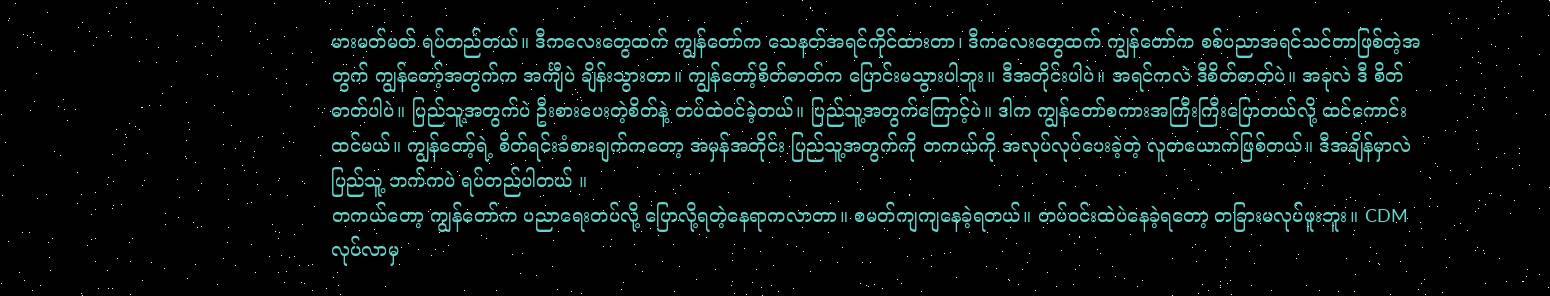မားမတ်မတ် ရပ်တည်တယ်။ ဒီကလေးတွေထက် ကျွန်တော်က သေနတ်အရင်ကိုင်ထားတာ၊ ဒီကလေးတွေထက် ကျွန်တော်က စစ်ပညာအရင်သင်တာဖြစ်တဲ့အတွက် ကျွန်တော့်အတွက်က အင်္ကျီပဲ ချိန်းသွားတာ။ ကျွန်တော့်စိတ်ဓာတ်က ပြောင်းမသွားပါဘူး။ ဒီအတိုင်းပါပဲ။ အရင်ကလဲ ဒီစိတ်ဓာတ်ပဲ။ အခုလဲ ဒီ စိတ်ဓာတ်ပါပဲ။ ပြည်သူ့အတွက်ပဲ ဦးစားပေးတဲ့စိတ်နဲ့ တပ်ထဲဝင်ခဲ့တယ်။ ပြည်သူ့အတွက်ကြောင့်ပဲ။ ဒါက ကျွန်တော်စကားအကြီးကြီးပြောတယ်လို့ ထင်ကောင်းထင်မယ်။ ကျွန်တော့်ရဲ့ စိတ်ရင်းခံစားချက်ကတော့ အမှန်အတိုင်း ပြည်သူ့အတွက်ကို တကယ်ကို အလုပ်လုပ်ပေးခဲ့တဲ့ လူတယောက်ဖြစ်တယ်။ ဒီအချိန်မှာလဲ ပြည်သူ့ ဘက်ကပဲ ရပ်တည်ပါတယ် ။
တကယ်တော့ ကျွန်တော်က ပညာရေးတပ်လို့ ပြောလို့ရတဲ့နေရာကလာတာ။ စမတ်ကျကျနေခဲ့ရတယ်။ တပ်ဝင်းထဲပဲနေခဲ့ရတော့ တခြားမလုပ်ဖူးဘူး။ CDM လုပ်လာမှ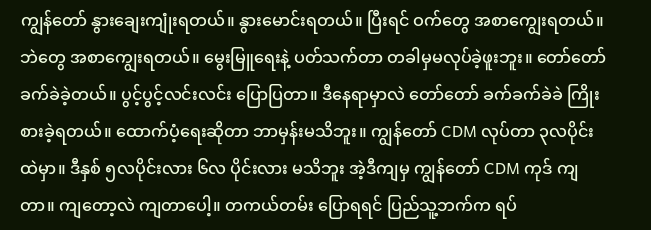ကျွန်တော် နွားချေးကျုံးရတယ်။ နွားမောင်းရတယ်။ ပြီးရင် ဝက်တွေ အစာကျွေးရတယ်။ ဘဲတွေ အစာကျွေးရတယ်။ မွေးမြူရေးနဲ့ ပတ်သက်တာ တခါမှမလုပ်ခဲ့ဖူးဘူး။ တော်တော်ခက်ခဲခဲ့တယ်။ ပွင့်ပွင့်လင်းလင်း ပြောပြတာ။ ဒီနေရာမှာလဲ တော်တော် ခက်ခက်ခဲခဲ ကြိုးစားခဲ့ရတယ်။ ထောက်ပံ့ရေးဆိုတာ ဘာမှန်းမသိဘူး။ ကျွန်တော် CDM လုပ်တာ ၃လပိုင်းထဲမှာ။ ဒီနှစ် ၅လပိုင်းလား ၆လ ပိုင်းလား မသိဘူး အဲ့ဒီကျမှ ကျွန်တော် CDM ကုဒ် ကျတာ။ ကျတော့လဲ ကျတာပေါ့။ တကယ်တမ်း ပြောရရင် ပြည်သူ့ဘက်က ရပ်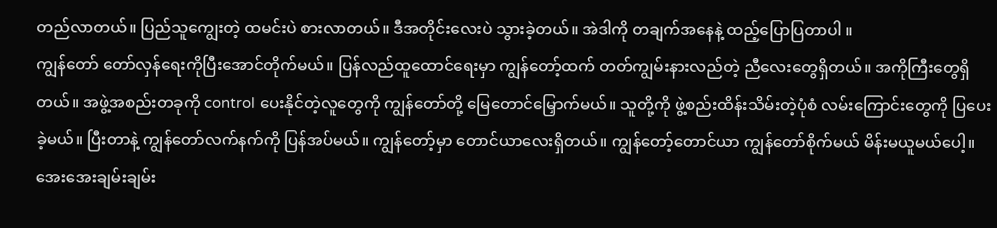တည်လာတယ်။ ပြည်သူကျွေးတဲ့ ထမင်းပဲ စားလာတယ်။ ဒီအတိုင်းလေးပဲ သွားခဲ့တယ်။ အဲဒါကို တချက်အနေနဲ့ ထည့်ပြောပြတာပါ ။
ကျွန်တော် တော်လှန်ရေးကိုပြီးအောင်တိုက်မယ်။ ပြန်လည်ထူထောင်ရေးမှာ ကျွန်တော့်ထက် တတ်ကျွမ်းနားလည်တဲ့ ညီလေးတွေရှိတယ်။ အကိုကြီးတွေရှိတယ်။ အဖွဲ့အစည်းတခုကို control ပေးနိုင်တဲ့လူတွေကို ကျွန်တော်တို့ မြေတောင်မြှောက်မယ်။ သူတို့ကို ဖွဲ့စည်းထိန်းသိမ်းတဲ့ပုံစံ လမ်းကြောင်းတွေကို ပြပေးခဲ့မယ်။ ပြီးတာနဲ့ ကျွန်တော်လက်နက်ကို ပြန်အပ်မယ်။ ကျွန်တော့်မှာ တောင်ယာလေးရှိတယ်။ ကျွန်တော့်တောင်ယာ ကျွန်တော်စိုက်မယ် မိန်းမယူမယ်ပေါ့။ အေးအေးချမ်းချမ်း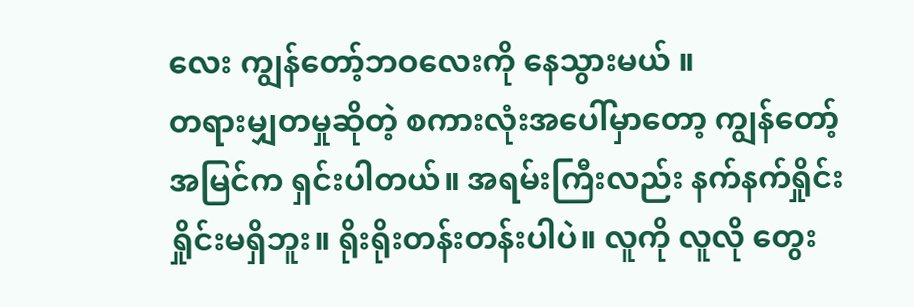လေး ကျွန်တော့်ဘဝလေးကို နေသွားမယ် ။
တရားမျှတမှုဆိုတဲ့ စကားလုံးအပေါ်မှာတော့ ကျွန်တော့်အမြင်က ရှင်းပါတယ်။ အရမ်းကြီးလည်း နက်နက်ရှိုင်းရှိုင်းမရှိဘူး။ ရိုးရိုးတန်းတန်းပါပဲ။ လူကို လူလို တွေး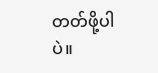တတ်ဖို့ပါပဲ။